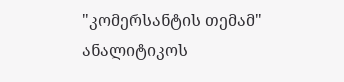"კომერსანტის თემამ" ანალიტიკოს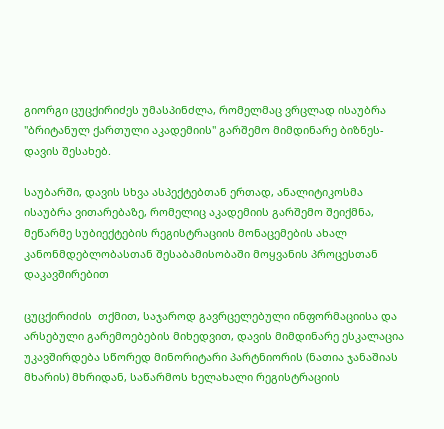გიორგი ცუცქირიძეს უმასპინძლა, რომელმაც ვრცლად ისაუბრა "ბრიტანულ ქართული აკადემიის" გარშემო მიმდინარე ბიზნეს-დავის შესახებ.

საუბარში, დავის სხვა ასპექტებთან ერთად, ანალიტიკოსმა ისაუბრა ვითარებაზე, რომელიც აკადემიის გარშემო შეიქმნა, მეწარმე სუბიექტების რეგისტრაციის მონაცემების ახალ კანონმდებლობასთან შესაბამისობაში მოყვანის პროცესთან დაკავშირებით

ცუცქირიძის  თქმით, საჯაროდ გავრცელებული ინფორმაციისა და არსებული გარემოებების მიხედვით, დავის მიმდინარე ესკალაცია უკავშირდება სწორედ მინორიტარი პარტნიორის (ნათია ჯანაშიას მხარის) მხრიდან, საწარმოს ხელახალი რეგისტრაციის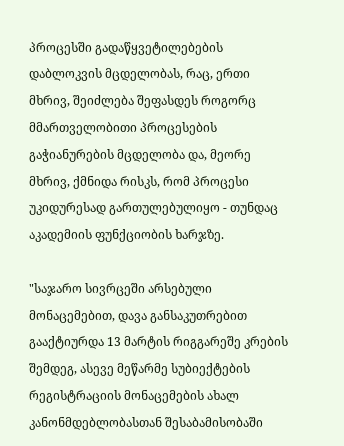პროცესში გადაწყვეტილებების დაბლოკვის მცდელობას, რაც, ერთი მხრივ, შეიძლება შეფასდეს როგორც მმართველობითი პროცესების გაჭიანურების მცდელობა და, მეორე მხრივ, ქმნიდა რისკს, რომ პროცესი უკიდურესად გართულებულიყო - თუნდაც აკადემიის ფუნქციობის ხარჯზე.

"საჯარო სივრცეში არსებული მონაცემებით, დავა განსაკუთრებით გააქტიურდა 13 მარტის რიგგარეშე კრების შემდეგ, ასევე მეწარმე სუბიექტების რეგისტრაციის მონაცემების ახალ კანონმდებლობასთან შესაბამისობაში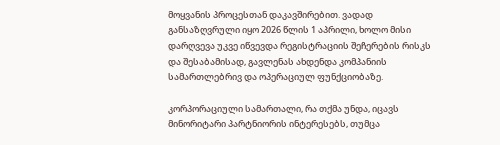მოყვანის პროცესთან დაკავშირებით. ვადად განსაზღვრული იყო 2026 წლის 1 აპრილი, ხოლო მისი დარღვევა უკვე იწვევდა რეგისტრაციის შეჩერების რისკს და შესაბამისად, გავლენას ახდენდა კომპანიის სამართლებრივ და ოპერაციულ ფუნქციობაზე.

კორპორაციული სამართალი, რა თქმა უნდა, იცავს მინორიტარი პარტნიორის ინტერესებს, თუმცა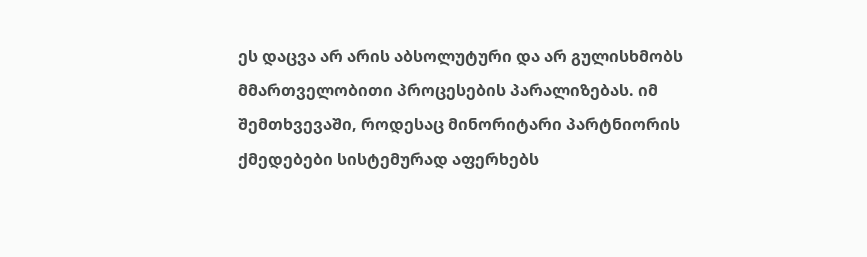ეს დაცვა არ არის აბსოლუტური და არ გულისხმობს მმართველობითი პროცესების პარალიზებას. იმ შემთხვევაში, როდესაც მინორიტარი პარტნიორის ქმედებები სისტემურად აფერხებს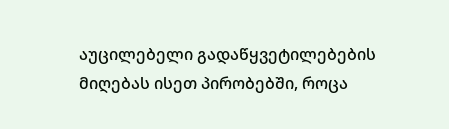აუცილებელი გადაწყვეტილებების მიღებას ისეთ პირობებში, როცა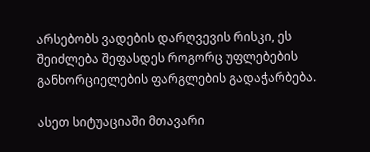არსებობს ვადების დარღვევის რისკი, ეს შეიძლება შეფასდეს როგორც უფლებების განხორციელების ფარგლების გადაჭარბება.

ასეთ სიტუაციაში მთავარი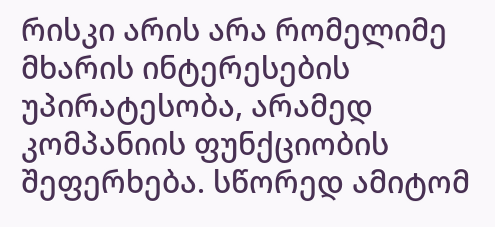რისკი არის არა რომელიმე მხარის ინტერესების უპირატესობა, არამედ კომპანიის ფუნქციობის შეფერხება. სწორედ ამიტომ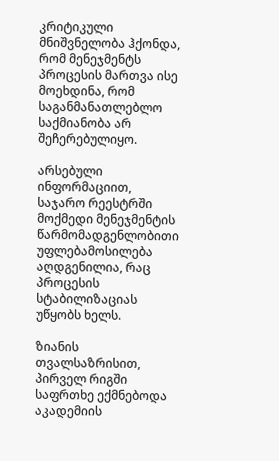კრიტიკული მნიშვნელობა ჰქონდა, რომ მენეჯმენტს პროცესის მართვა ისე მოეხდინა, რომ საგანმანათლებლო საქმიანობა არ შეჩერებულიყო.

არსებული ინფორმაციით, საჯარო რეესტრში მოქმედი მენეჯმენტის წარმომადგენლობითი უფლებამოსილება აღდგენილია, რაც პროცესის სტაბილიზაციას უწყობს ხელს.

ზიანის თვალსაზრისით, პირველ რიგში საფრთხე ექმნებოდა აკადემიის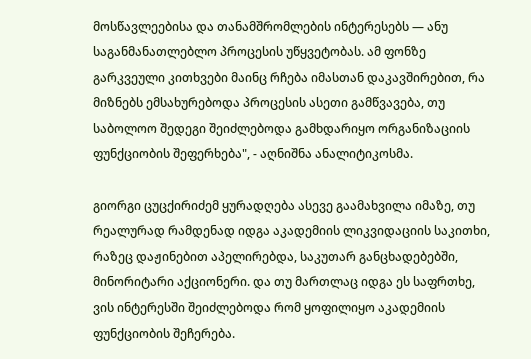მოსწავლეებისა და თანამშრომლების ინტერესებს — ანუ საგანმანათლებლო პროცესის უწყვეტობას. ამ ფონზე გარკვეული კითხვები მაინც რჩება იმასთან დაკავშირებით, რა მიზნებს ემსახურებოდა პროცესის ასეთი გამწვავება, თუ საბოლოო შედეგი შეიძლებოდა გამხდარიყო ორგანიზაციის ფუნქციობის შეფერხება", - აღნიშნა ანალიტიკოსმა.

გიორგი ცუცქირიძემ ყურადღება ასევე გაამახვილა იმაზე, თუ რეალურად რამდენად იდგა აკადემიის ლიკვიდაციის საკითხი, რაზეც დაჟინებით აპელირებდა, საკუთარ განცხადებებში, მინორიტარი აქციონერი. და თუ მართლაც იდგა ეს საფრთხე, ვის ინტერესში შეიძლებოდა რომ ყოფილიყო აკადემიის ფუნქციობის შეჩერება.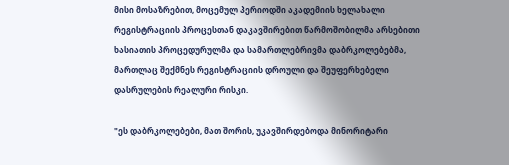მისი მოსაზრებით, მოცემულ პერიოდში აკადემიის ხელახალი რეგისტრაციის პროცესთან დაკავშირებით წარმოშობილმა არსებითი ხასიათის პროცედურულმა და სამართლებრივმა დაბრკოლებებმა, მართლაც შექმნეს რეგისტრაციის დროული და შეუფერხებელი დასრულების რეალური რისკი.

"ეს დაბრკოლებები, მათ შორის, უკავშირდებოდა მინორიტარი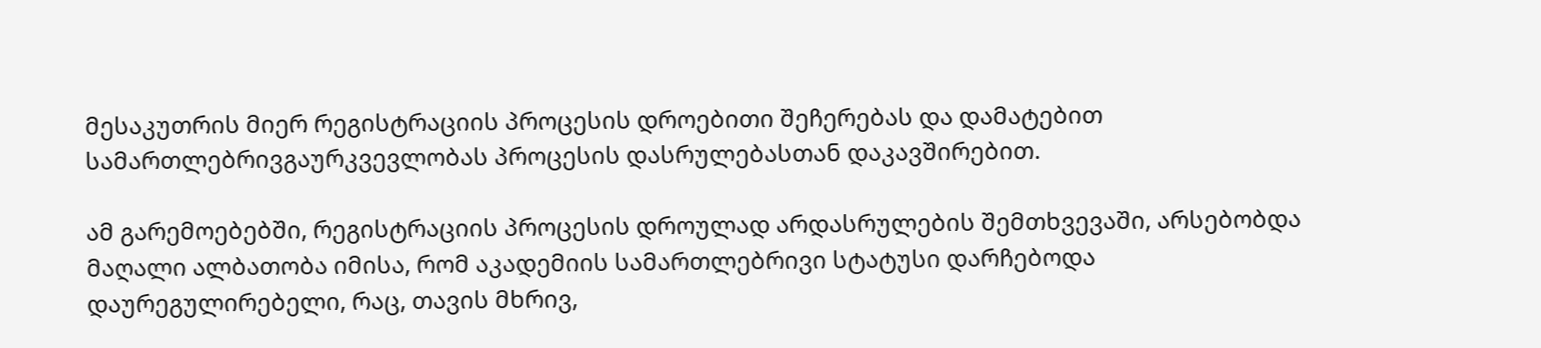მესაკუთრის მიერ რეგისტრაციის პროცესის დროებითი შეჩერებას და დამატებით სამართლებრივგაურკვევლობას პროცესის დასრულებასთან დაკავშირებით.

ამ გარემოებებში, რეგისტრაციის პროცესის დროულად არდასრულების შემთხვევაში, არსებობდა მაღალი ალბათობა იმისა, რომ აკადემიის სამართლებრივი სტატუსი დარჩებოდა დაურეგულირებელი, რაც, თავის მხრივ,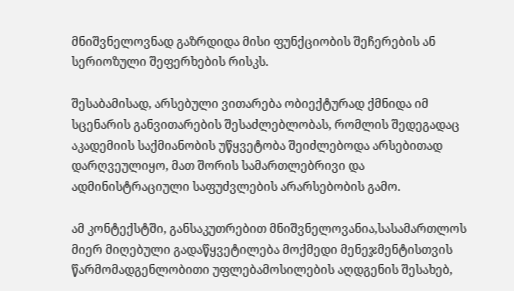მნიშვნელოვნად გაზრდიდა მისი ფუნქციობის შეჩერების ან სერიოზული შეფერხების რისკს.

შესაბამისად, არსებული ვითარება ობიექტურად ქმნიდა იმ სცენარის განვითარების შესაძლებლობას, რომლის შედეგადაც აკადემიის საქმიანობის უწყვეტობა შეიძლებოდა არსებითად დარღვეულიყო, მათ შორის სამართლებრივი და ადმინისტრაციული საფუძვლების არარსებობის გამო.

ამ კონტექსტში, განსაკუთრებით მნიშვნელოვანია,სასამართლოს მიერ მიღებული გადაწყვეტილება მოქმედი მენეჯმენტისთვის წარმომადგენლობითი უფლებამოსილების აღდგენის შესახებ,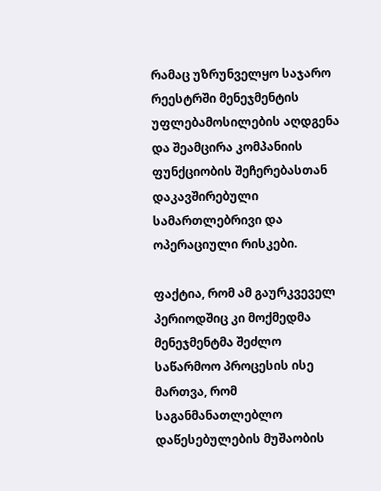რამაც უზრუნველყო საჯარო რეესტრში მენეჯმენტის უფლებამოსილების აღდგენა და შეამცირა კომპანიის ფუნქციობის შეჩერებასთან დაკავშირებული სამართლებრივი და ოპერაციული რისკები.

ფაქტია, რომ ამ გაურკვეველ პერიოდშიც კი მოქმედმა მენეჯმენტმა შეძლო საწარმოო პროცესის ისე მართვა, რომ საგანმანათლებლო დაწესებულების მუშაობის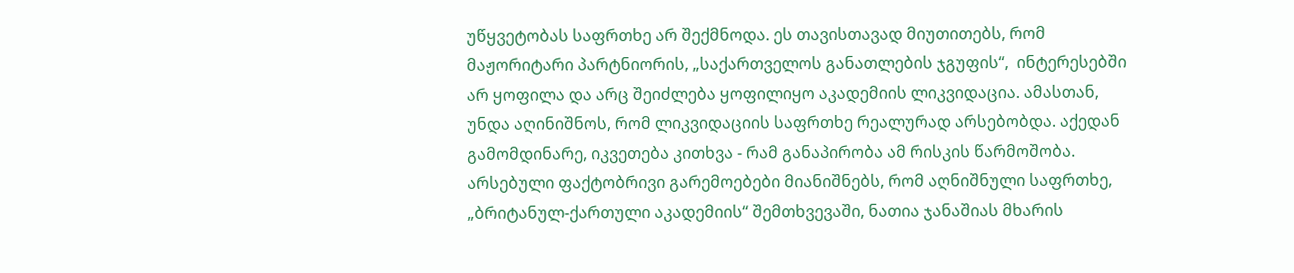უწყვეტობას საფრთხე არ შექმნოდა. ეს თავისთავად მიუთითებს, რომ მაჟორიტარი პარტნიორის, „საქართველოს განათლების ჯგუფის“,  ინტერესებში არ ყოფილა და არც შეიძლება ყოფილიყო აკადემიის ლიკვიდაცია. ამასთან, უნდა აღინიშნოს, რომ ლიკვიდაციის საფრთხე რეალურად არსებობდა. აქედან გამომდინარე, იკვეთება კითხვა - რამ განაპირობა ამ რისკის წარმოშობა. არსებული ფაქტობრივი გარემოებები მიანიშნებს, რომ აღნიშნული საფრთხე, „ბრიტანულ-ქართული აკადემიის“ შემთხვევაში, ნათია ჯანაშიას მხარის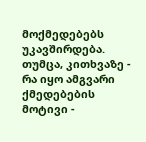მოქმედებებს უკავშირდება. თუმცა, კითხვაზე - რა იყო ამგვარი ქმედებების მოტივი -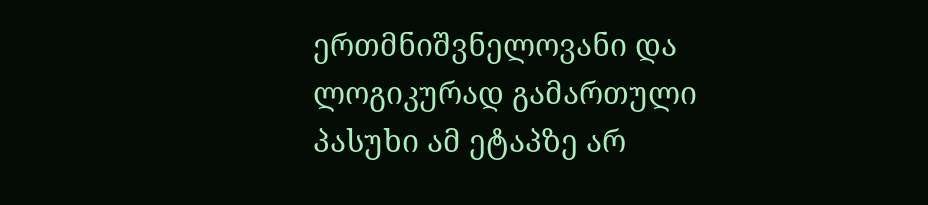ერთმნიშვნელოვანი და ლოგიკურად გამართული პასუხი ამ ეტაპზე არ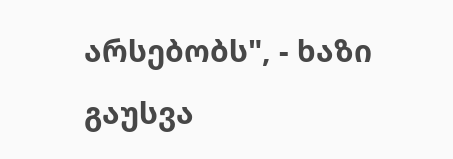არსებობს", - ხაზი გაუსვა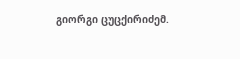გიორგი ცუცქირიძემ.